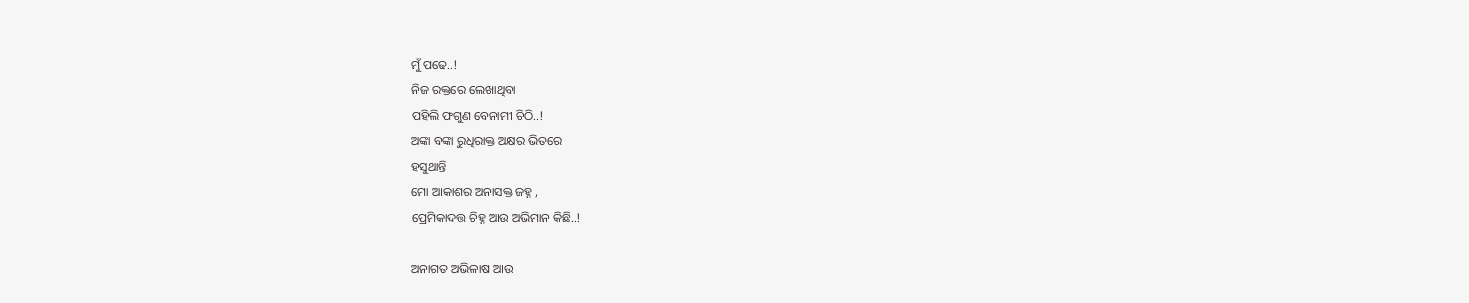ମୁଁ ପଢେ..!
ନିଜ ରକ୍ତରେ ଲେଖାଥିବା
ପହିଲି ଫଗୁଣ ବେନାମୀ ଚିଠି..!
ଅଙ୍କା ବଙ୍କା ରୁଧିରାକ୍ତ ଅକ୍ଷର ଭିତରେ
ହସୁଥାନ୍ତି
ମୋ ଆକାଶର ଅନାସକ୍ତ ଜହ୍ନ ,
ପ୍ରେମିକାଦତ୍ତ ଚିହ୍ନ ଆଉ ଅଭିମାନ କିଛି..!

ଅନାଗତ ଅଭିଳାଷ ଆଉ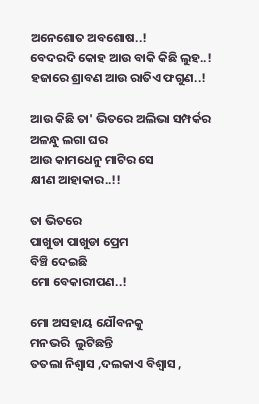ଅନେଶୋତ ଅବଶୋଷ..!
ବେଦରଦି କୋହ ଆଉ ବାକି କିଛି ଲୁହ..!
ହଜାରେ ଶ୍ରାବଣ ଆଉ ରାତିଏ ଫଗୁଣ..!

ଆଉ କିଛି ତା' ଭିତରେ ଅଲିଭା ସମ୍ପର୍କର
ଅଳନ୍ଧୁ ଲଗା ଘର
ଆଉ କାମଧେନୁ ମାଟିର ସେ
କ୍ଷୀଣ ଆହାକାର..!!

ତା ଭିତରେ
ପାଖୁଡା ପାଖୁଡା ପ୍ରେମ
ବିଞ୍ଚି ଦେଇଛି
ମୋ ବେକାରୀପଣ..!

ମୋ ଅସହାୟ ଯୌବନକୁ
ମନଭରି  ଲୁଟିଛନ୍ତି
ତତଲା ନିଶ୍ୱାସ ,ଦଲକାଏ ବିଶ୍ୱାସ ,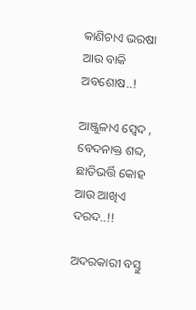କାଣିଚାଏ ଭରଷା ଆଉ ବାକି ଅବଶୋଷ..!

ଆଞ୍ଜୁଳାଏ ସ୍ୱେଦ , ବେଦନାକ୍ତ ଶବ୍ଦ,
ଛାତିଭର୍ତ୍ତି କୋହ ଆଉ ଆଖିଏ ଦରଦ..!!

ଅଦରକାରୀ ବସ୍ତୁ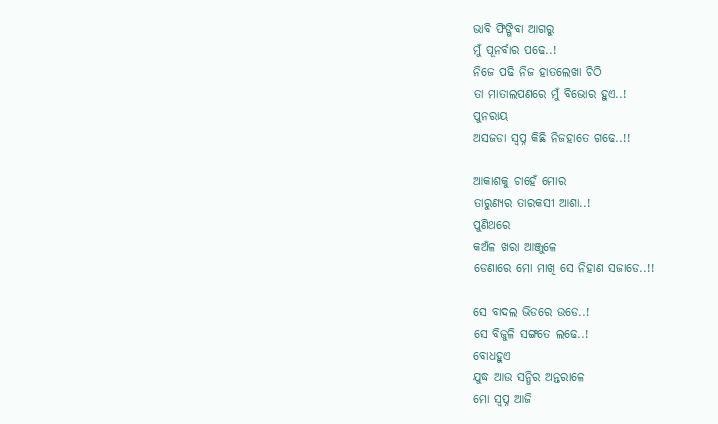ଭାବି ଫିଙ୍ଗିବା ଆଗରୁ
ମୁଁ ପୂନର୍ବାର ପଢେ..!
ନିଜେ ପଢି ନିଜ ହାତଲେଖା ଚିଠି
ତା ମାତାଲପଣରେ ମୁଁ ବିଭୋର ହୁଏ..!
ପୁନରାୟ
ଅସଜଡା ସ୍ୱପ୍ନ କିଛି ନିଜହାତେ ଗଢେ..!!

ଆକାଶକୁ ଚାହେଁ ମୋର
ତାରୁଣ୍ୟର ତାରକସୀ ଆଶା..!
ପୁଣିଥରେ
କଅଁଳ ଖରା ଆଞ୍ଜୁଳେ
ଡେଣାରେ ମୋ ମାଖି ସେ ନିହାଣ ସଜାଡେ..!!

ସେ ବାଦଲ ଭିଡରେ ଉଡେ..!
ସେ ବିଜୁଳି ସଙ୍ଗତେ ଲଢେ..!
ବୋଧହୁଏ
ଯୁଦ୍ଧ ଆଉ ସନ୍ଧିର ଅନ୍ତରାଳେ
ମୋ ସ୍ୱପ୍ନ ଆଜି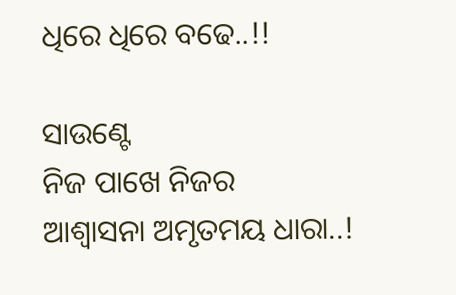ଧିରେ ଧିରେ ବଢେ..!!

ସାଉଣ୍ଟେ
ନିଜ ପାଖେ ନିଜର
ଆଶ୍ୱାସନା ଅମୃତମୟ ଧାରା..!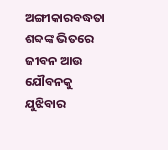ଅଙ୍ଗୀକାରବଦ୍ଧତା ଶବ୍ଦଙ୍କ ଭିତରେ
ଜୀବନ ଆଉ ଯୌବନକୁ ଯୁଝିବାର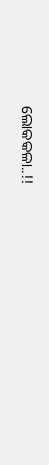ଲୋକକଳା..!!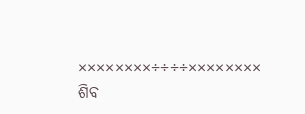××××××××÷÷÷÷××××××××
ଶିବ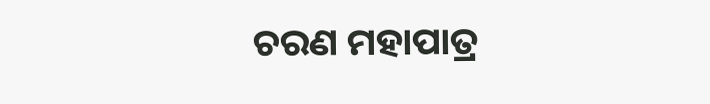ଚରଣ ମହାପାତ୍ର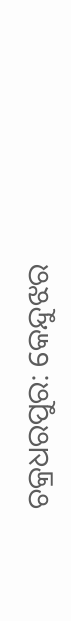ଚକ୍ରଧରପୁର: କେନ୍ଦୁଝର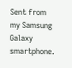Sent from my Samsung Galaxy smartphone.